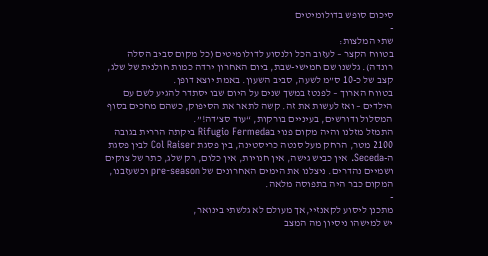סיכום סופש בדולומיטים
-
שתי המלצות:
בטווח הקצר – לעזוב הכל ולנסוע לדולומיטים (כל מקום סביב הסלה רונדה). גלשנו שם חמישי-שבת, ביום האחרון ירדה כמות חולנית של שלג, קצב של כ-10 ס”מ לשעה, סביב השעון. באמת יוצא דופן.
בטווח הארוך – לפנטז במשך שנים על היום שבו יסתדר להגיע לשם עם הילדים – ואז לעשות את זה. קשה לתאר את הסיפוק, כשהם מחכים בסוף המסלול ודורשים, בעיניים בורקות, “עוד סצ’דה!”.
התמזל מזלנו והיה מקום פנוי בRifugio Fermeda ביקתה הררית בגובה 2100 מטר, הרחק מעל סנטה כריסטינה, בין פסגת Col Raiser לבין פסגת ה-Seceda. אין כביש גישה, אין חנויות, אין כלום, רק שלג, כתר של צוקים ושמיים נהדרים. ניצלנו את הימים האחרונים של pre-season וכשעזבנו, המקום כבר היה בתפוסה מלאה.
-
מתכנן ליסוע לקאנזיי,אך מעולם לא גלשתי בינואר,
יש למישהו ניסיון מה המצב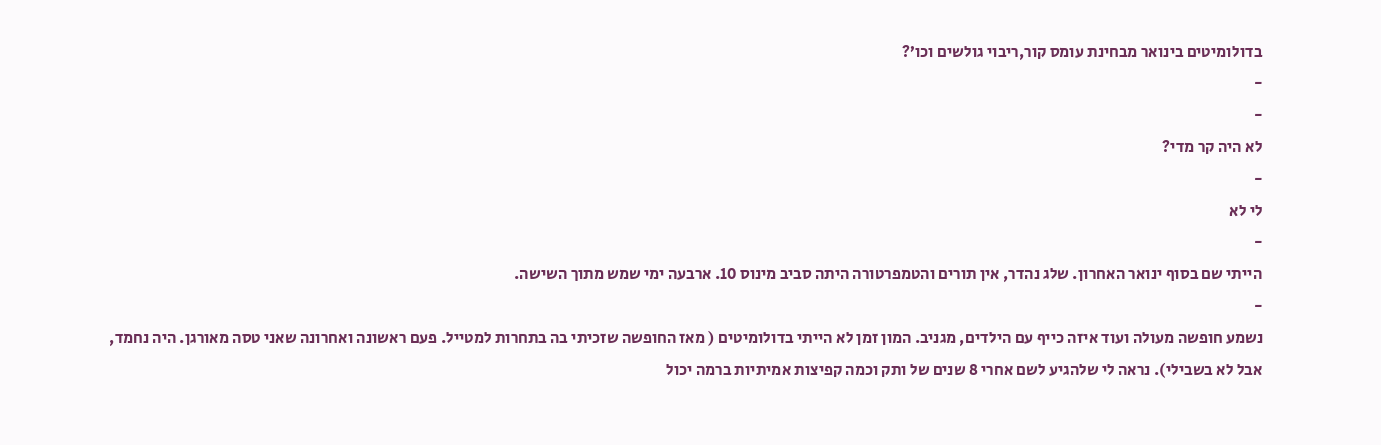בדולומיטים בינואר מבחינת עומס קור,ריבוי גולשים וכו’?
-
-
לא היה קר מדי?
-
לי לא
-
הייתי שם בסוף ינואר האחרון. שלג נהדר, אין תורים והטמפרטורה היתה סביב מינוס 10. ארבעה ימי שמש מתוך השישה.
-
נשמע חופשה מעולה ועוד איזה כייף עם הילדים, מגניב. המון זמן לא הייתי בדולומיטים ( מאז החופשה שזכיתי בה בתחרות למטייל. פעם ראשונה ואחרונה שאני טסה מאורגן. היה נחמד, אבל לא בשבילי). נראה לי שלהגיע לשם אחרי 8 שנים של ותק וכמה קפיצות אמיתיות ברמה יכול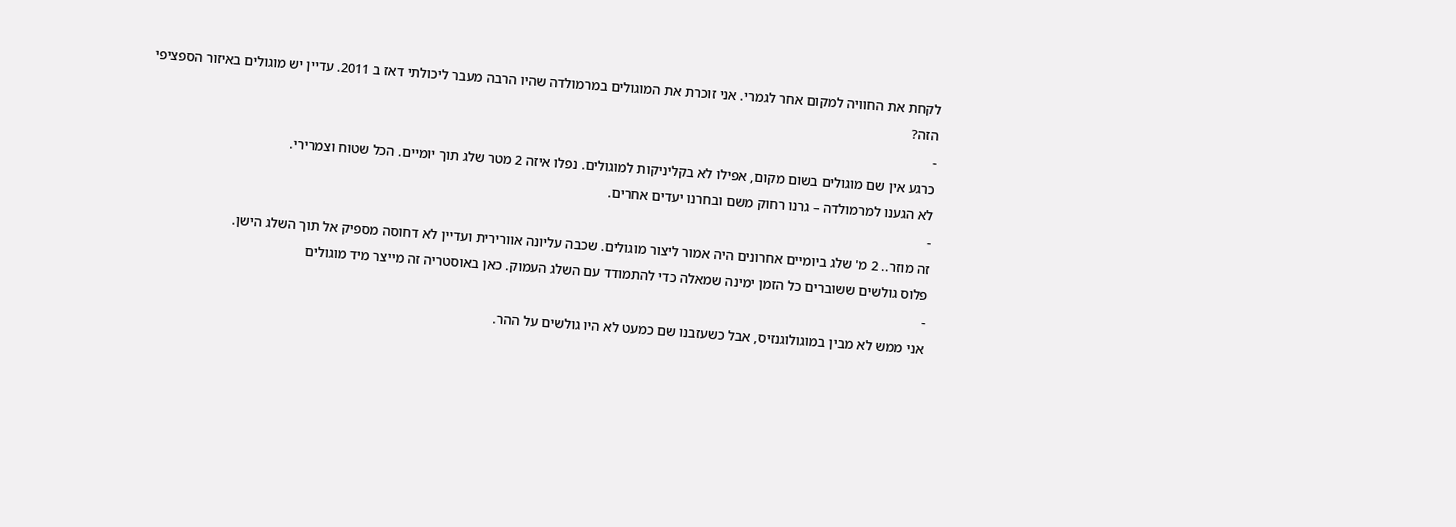לקחת את החוויה למקום אחר לגמרי. אני זוכרת את המוגולים במרמולדה שהיו הרבה מעבר ליכולתי דאז ב 2011. עדיין יש מוגולים באיזור הספציפי הזה?
-
כרגע אין שם מוגולים בשום מקום, אפילו לא בקליניקות למוגולים. נפלו איזה 2 מטר שלג תוך יומיים. הכל שטוח וצמרירי.
לא הגענו למרמולדה – גרנו רחוק משם ובחרנו יעדים אחרים.
-
זה מוזר.. 2 מ' שלג ביומיים אחרונים היה אמור ליצור מוגולים. שכבה עליונה אוורירית ועדיין לא דחוסה מספיק אל תוך השלג הישן.
פלוס גולשים ששוברים כל הזמן ימינה שמאלה כדי להתמודד עם השלג העמוק. כאן באוסטריה זה מייצר מיד מוגולים
-
אני ממש לא מבין במוגולוגנזיס, אבל כשעזבנו שם כמעט לא היו גולשים על ההר.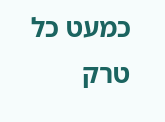כמעט כל טרק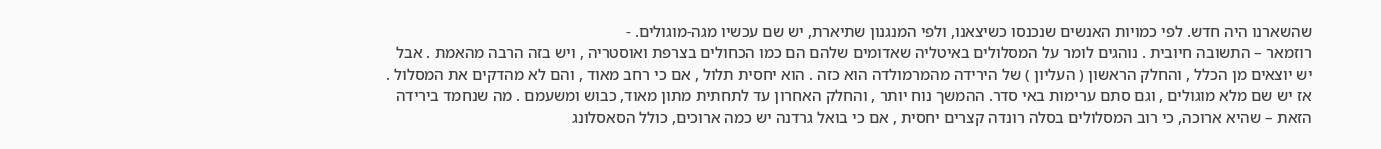שהשארנו היה חדש. לפי כמויות האנשים שנכנסו כשיצאנו, ולפי המנגנון שתיארת, יש שם עכשיו מגה-מוגולים. -
רוזמאר – התשובה חיובית . נוהגים לומר על המסלולים באיטליה שאדומים שלהם הם כמו הכחולים בצרפת ואוסטריה , ויש בזה הרבה מהאמת . אבל יש יוצאים מן הכלל , והחלק הראשון ( העליון ) של הירידה מהמרמולדה הוא כזה . הוא יחסית תלול , אם כי רחב מאוד , והם לא מהדקים את המסלול . אז יש שם מלא מוגולים , וגם סתם ערימות באי סדר. ההמשך נוח יותר , והחלק האחרון עד לתחתית מתון מאוד, כבוש ומשעמם . מה שנחמד בירידה הזאת – שהיא ארוכה, כי רוב המסלולים בסלה רונדה קצרים יחסית , אם כי בואל גרדנה יש כמה ארוכים, כולל הסאסלונג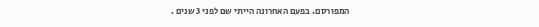המפורסם. בפעם האחרונה הייתי שם לפני 3 שנים .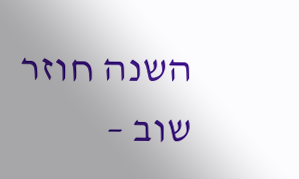השנה חוזר שוב –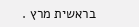בראשית מרץ .